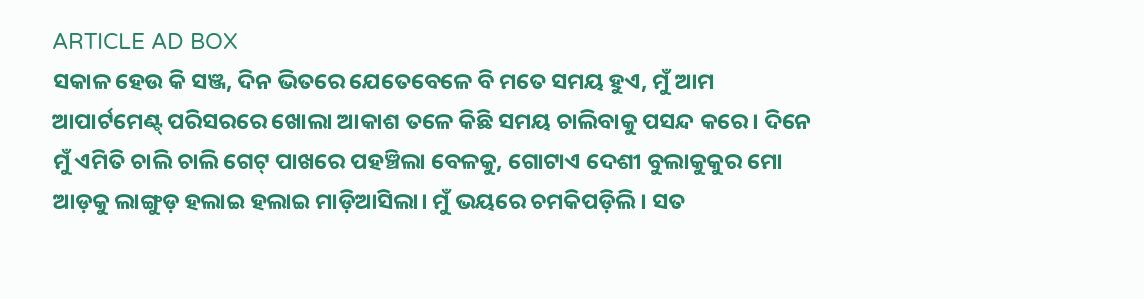ARTICLE AD BOX
ସକାଳ ହେଉ କି ସଞ୍ଜ, ଦିନ ଭିତରେ ଯେତେବେଳେ ବି ମତେ ସମୟ ହୁଏ, ମୁଁ ଆମ ଆପାର୍ଟମେଣ୍ଟ୍ ପରିସରରେ ଖୋଲା ଆକାଶ ତଳେ କିଛି ସମୟ ଚାଲିବାକୁ ପସନ୍ଦ କରେ। ଦିନେ ମୁଁ ଏମିତି ଚାଲି ଚାଲି ଗେଟ୍ ପାଖରେ ପହଞ୍ଚିଲା ବେଳକୁ, ଗୋଟାଏ ଦେଶୀ ବୁଲାକୁକୁର ମୋ ଆଡ଼କୁ ଲାଙ୍ଗୁଡ଼ ହଲାଇ ହଲାଇ ମାଡ଼ିଆସିଲା। ମୁଁ ଭୟରେ ଚମକିପଡ଼ିଲି। ସତ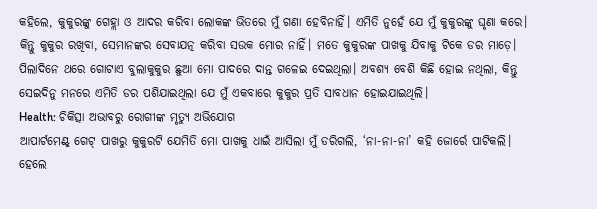କହିଲେ, କୁକୁରଙ୍କୁ ଗେହ୍ଲା ଓ ଆଦର କରିବା ଲୋକଙ୍କ ଭିତରେ ମୁଁ ଗଣା ହେବିନାହିଁ। ଏମିତି ନୁହେଁ ଯେ ମୁଁ କୁକୁରଙ୍କୁ ଘୃଣା କରେ। କିନ୍ତୁ କୁକୁର ରଖିବା, ସେମାନଙ୍କର ସେବାଯତ୍ନ କରିବା ସଉକ ମୋର ନାହିଁ। ମତେ କୁକୁରଙ୍କ ପାଖକୁ ଯିବାକୁ ଟିକେ ଡର ମାଡ଼େ। ପିଲାଦିନେ ଥରେ ଗୋଟାଏ ବୁଲାକୁକୁର ଛୁଆ ମୋ ପାଦରେ ଦାନ୍ତ ଗଳେଇ ଦେଇଥିଲା। ଅବଶ୍ୟ ବେଶି କିଛି ହୋଇ ନଥିଲା, କିନ୍ତୁ ସେଇଦିନୁ ମନରେ ଏମିତି ଡର ପଶିଯାଇଥିଲା ଯେ ମୁଁ ଏକବାରେ କୁକୁର ପ୍ରତି ସାବଧାନ ହୋଇଯାଇଥିଲି।
Health: ଚିକିତ୍ସା ଅଭାବରୁ ରୋଗୀଙ୍କ ମୃତ୍ୟୁ ଅଭିଯୋଗ
ଆପାର୍ଟମେଣ୍ଟ୍ ଗେଟ୍ ପାଖରୁ କୁକୁରଟି ଯେମିତି ମୋ ପାଖକୁ ଧାଇଁ ଆସିଲା ମୁଁ ଡରିଗଲି, ‘ନା-ନା-ନା’ କହି ଜୋର୍ରେ ପାଟିକଲି। ହେଲେ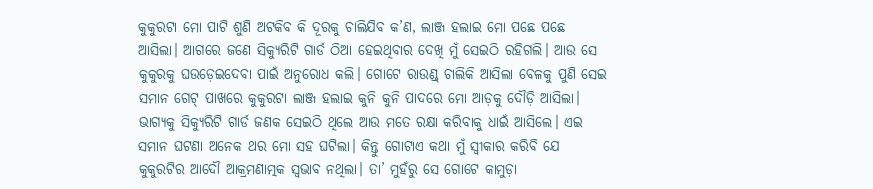କୁକୁରଟା ମୋ ପାଟି ଶୁଣି ଅଟକିବ କି ଦୂରକୁ ଚାଲିଯିବ କ’ଣ, ଲାଞ୍ଜ ହଲାଇ ମୋ ପଛେ ପଛେ ଆସିଲା। ଆଗରେ ଜଣେ ସିକ୍ୟୁରିଟି ଗାର୍ଡ ଠିଆ ହେଇଥିବାର ଦେଖି ମୁଁ ସେଇଠି ରହିଗଲି। ଆଉ ସେ କୁକୁରକୁ ଘଉଡ଼େଇଦେବା ପାଇଁ ଅନୁରୋଧ କଲି। ଗୋଟେ ରାଉଣ୍ଡ୍ ଚାଲିକି ଆସିଲା ବେଳକୁ ପୁଣି ସେଇ ସମାନ ଗେଟ୍ ପାଖରେ କୁକୁରଟା ଲାଞ୍ଜ ହଲାଇ କୁନି କୁନି ପାଦରେ ମୋ ଆଡ଼କୁ ଦୌଡ଼ି ଆସିଲା। ଭାଗ୍ୟକୁ ସିକ୍ୟୁରିଟି ଗାର୍ଡ ଜଣକ ସେଇଠି ଥିଲେ ଆଉ ମତେ ରକ୍ଷା କରିବାକୁ ଧାଇଁ ଆସିଲେ। ଏଇ ସମାନ ଘଟଣା ଅନେକ ଥର ମୋ ସହ ଘଟିଲା। କିନ୍ତୁ ଗୋଟାଏ କଥା ମୁଁ ସ୍ବୀକାର କରିବି ଯେ କୁକୁରଟିର ଆଦୌ ଆକ୍ରମଣାତ୍ମକ ସ୍ବଭାବ ନଥିଲା। ତା’ ମୁହଁରୁ ସେ ଗୋଟେ କାମୁଡ଼ା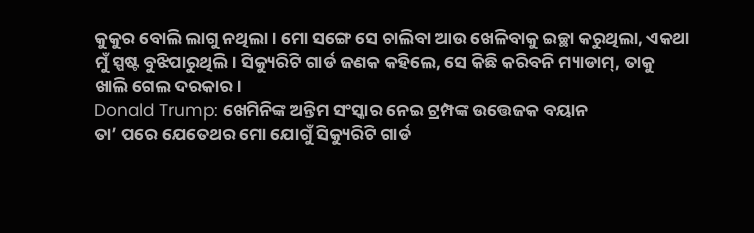କୁକୁର ବୋଲି ଲାଗୁ ନଥିଲା। ମୋ ସଙ୍ଗେ ସେ ଚାଲିବା ଆଉ ଖେଳିବାକୁ ଇଚ୍ଛା କରୁଥିଲା, ଏକଥା ମୁଁ ସ୍ପଷ୍ଟ ବୁଝିପାରୁଥିଲି। ସିକ୍ୟୁରିଟି ଗାର୍ଡ ଜଣକ କହିଲେ, ସେ କିଛି କରିବନି ମ୍ୟାଡାମ୍, ତାକୁ ଖାଲି ଗେଲ ଦରକାର।
Donald Trump: ଖେମିନିଙ୍କ ଅନ୍ତିମ ସଂସ୍କାର ନେଇ ଟ୍ରମ୍ପଙ୍କ ଉତ୍ତେଜକ ବୟାନ
ତା’ ପରେ ଯେତେଥର ମୋ ଯୋଗୁଁ ସିକ୍ୟୁରିଟି ଗାର୍ଡ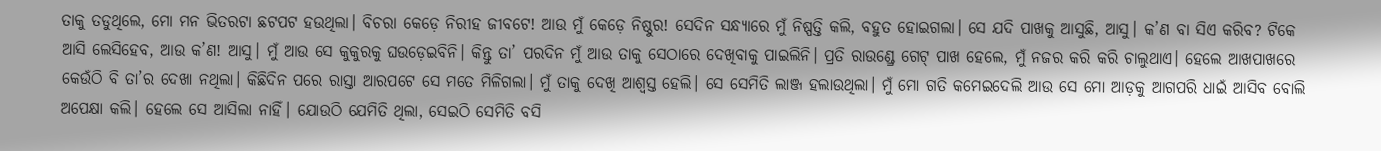ତାକୁ ତଡୁଥିଲେ, ମୋ ମନ ଭିତରଟା ଛଟପଟ ହଉଥିଲା। ବିଚରା କେଡ଼େ ନିରୀହ ଜୀବଟେ! ଆଉ ମୁଁ କେଡ଼େ ନିଷ୍ଠୁର! ସେଦିନ ସନ୍ଧ୍ୟାରେ ମୁଁ ନିଷ୍ପତ୍ତି କଲି, ବହୁତ ହୋଇଗଲା। ସେ ଯଦି ପାଖକୁ ଆସୁଛି, ଆସୁ। କ’ଣ ବା ସିଏ କରିବ? ଟିକେ ଆସି ଲେସିହେବ, ଆଉ କ’ଣ! ଆସୁ। ମୁଁ ଆଉ ସେ କୁକୁରକୁ ଘଉଡ଼େଇବିନି। କିନ୍ତୁ ତା’ ପରଦିନ ମୁଁ ଆଉ ତାକୁ ସେଠାରେ ଦେଖିବାକୁ ପାଇଲିନି। ପ୍ରତି ରାଉଣ୍ଡ୍ରେ ଗେଟ୍ ପାଖ ହେଲେ, ମୁଁ ନଜର କରି କରି ଚାଲୁଥାଏ। ହେଲେ ଆଖପାଖରେ କେଉଁଠି ବି ତା’ର ଦେଖା ନଥିଲା। କିଛିଦିନ ପରେ ରାସ୍ତା ଆରପଟେ ସେ ମତେ ମିଳିଗଲା। ମୁଁ ତାକୁ ଦେଖି ଆଶ୍ୱସ୍ତ ହେଲି। ସେ ସେମିତି ଲାଞ୍ଜ ହଲାଉଥିଲା। ମୁଁ ମୋ ଗତି କମେଇଦେଲି ଆଉ ସେ ମୋ ଆଡ଼କୁ ଆଗପରି ଧାଇଁ ଆସିବ ବୋଲି ଅପେକ୍ଷା କଲି। ହେଲେ ସେ ଆସିଲା ନାହିଁ। ଯୋଉଠି ଯେମିତି ଥିଲା, ସେଇଠି ସେମିତି ବସି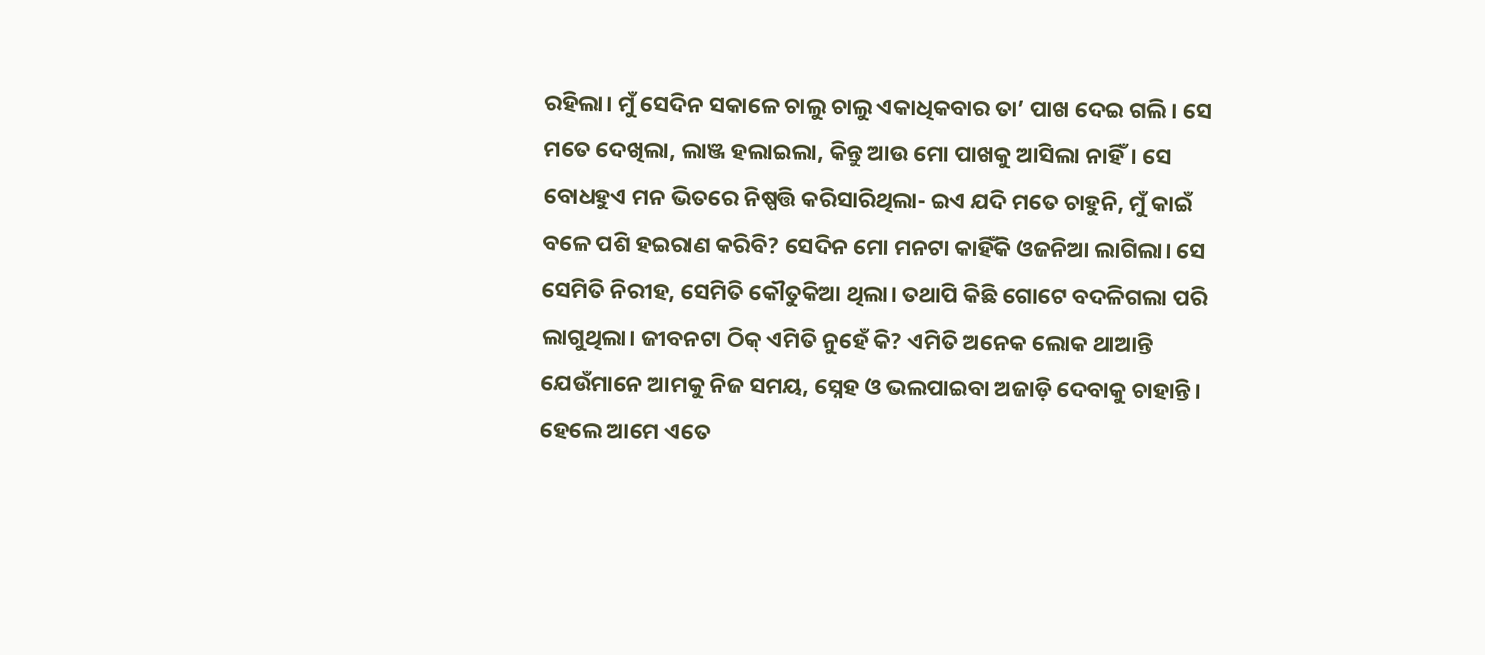ରହିଲା। ମୁଁ ସେଦିନ ସକାଳେ ଚାଲୁ ଚାଲୁ ଏକାଧିକବାର ତା’ ପାଖ ଦେଇ ଗଲି। ସେ ମତେ ଦେଖିଲା, ଲାଞ୍ଜ ହଲାଇଲା, କିନ୍ତୁ ଆଉ ମୋ ପାଖକୁ ଆସିଲା ନାହିଁ। ସେ ବୋଧହୁଏ ମନ ଭିତରେ ନିଷ୍ପତ୍ତି କରିସାରିଥିଲା- ଇଏ ଯଦି ମତେ ଚାହୁନି, ମୁଁ କାଇଁ ବଳେ ପଶି ହଇରାଣ କରିବି? ସେଦିନ ମୋ ମନଟା କାହିଁକି ଓଜନିଆ ଲାଗିଲା। ସେ ସେମିତି ନିରୀହ, ସେମିତି କୌତୁକିଆ ଥିଲା। ତଥାପି କିଛି ଗୋଟେ ବଦଳିଗଲା ପରି ଲାଗୁଥିଲା। ଜୀବନଟା ଠିକ୍ ଏମିତି ନୁହେଁ କି? ଏମିତି ଅନେକ ଲୋକ ଥାଆନ୍ତି ଯେଉଁମାନେ ଆମକୁ ନିଜ ସମୟ, ସ୍ନେହ ଓ ଭଲପାଇବା ଅଜାଡ଼ି ଦେବାକୁ ଚାହାନ୍ତି। ହେଲେ ଆମେ ଏତେ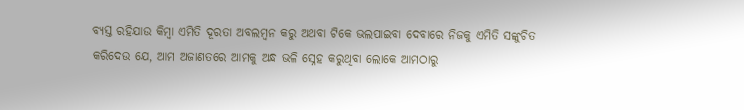ବ୍ୟସ୍ତ ରହିଯାଉ କିମ୍ବା ଏମିତି ଦୂରତା ଅବଲମ୍ବନ କରୁ ଅଥବା ଟିକେ ଭଲପାଇବା ଦେବାରେ ନିଜକୁ ଏମିତି ସଙ୍କୁଚିତ କରିଦେଉ ଯେ, ଆମ ଅଜାଣତରେ ଆମକୁ ଅନ୍ଧ ଭଳି ସ୍ନେହ କରୁଥିବା ଲୋକେ ଆମଠାରୁ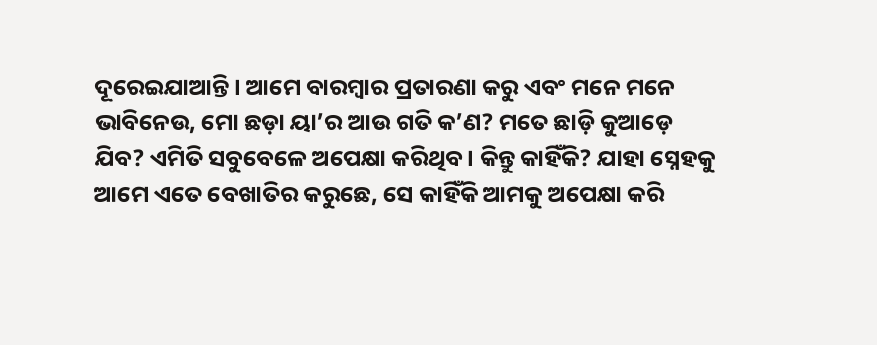ଦୂରେଇଯାଆନ୍ତି। ଆମେ ବାରମ୍ବାର ପ୍ରତାରଣା କରୁ ଏବଂ ମନେ ମନେ ଭାବିନେଉ, ମୋ ଛଡ଼ା ୟା’ର ଆଉ ଗତି କ’ଣ? ମତେ ଛାଡ଼ି କୁଆଡ଼େ ଯିବ? ଏମିତି ସବୁବେଳେ ଅପେକ୍ଷା କରିଥିବ। କିନ୍ତୁ କାହିଁକି? ଯାହା ସ୍ନେହକୁ ଆମେ ଏତେ ବେଖାତିର କରୁଛେ, ସେ କାହିଁକି ଆମକୁ ଅପେକ୍ଷା କରି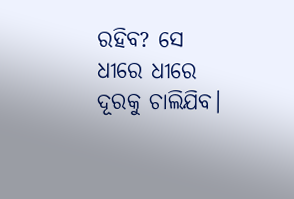ରହିବ? ସେ ଧୀରେ ଧୀରେ ଦୂରକୁ ଚାଲିଯିବ।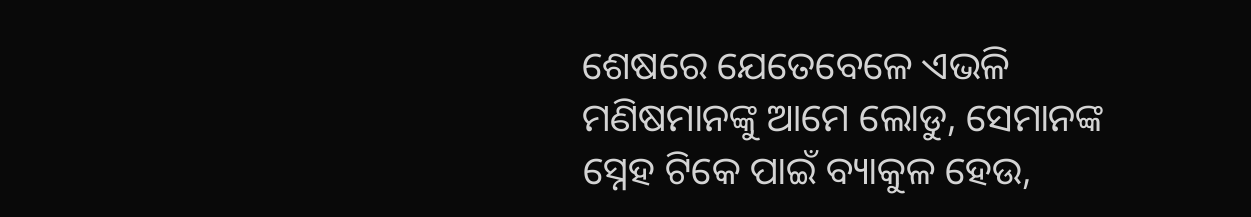ଶେଷରେ ଯେତେବେଳେ ଏଭଳି ମଣିଷମାନଙ୍କୁ ଆମେ ଲୋଡୁ, ସେମାନଙ୍କ ସ୍ନେହ ଟିକେ ପାଇଁ ବ୍ୟାକୁଳ ହେଉ,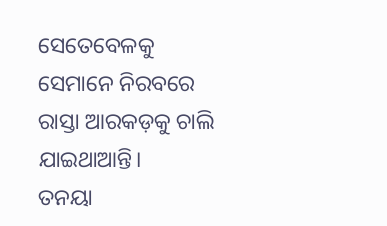ସେତେବେଳକୁ ସେମାନେ ନିରବରେ ରାସ୍ତା ଆରକଡ଼କୁ ଚାଲି ଯାଇଥାଆନ୍ତି।
ତନୟା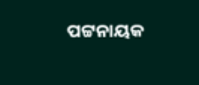ପଟ୍ଟନାୟକ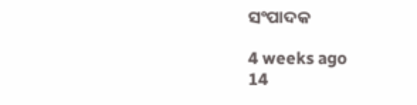ସଂପାଦକ

4 weeks ago
14